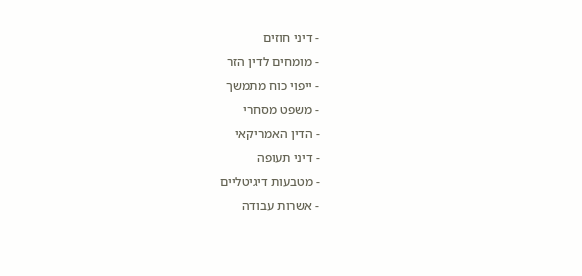- דיני חוזים
- מומחים לדין הזר
- ייפוי כוח מתמשך
- משפט מסחרי
- הדין האמריקאי
- דיני תעופה
- מטבעות דיגיטליים
- אשרות עבודה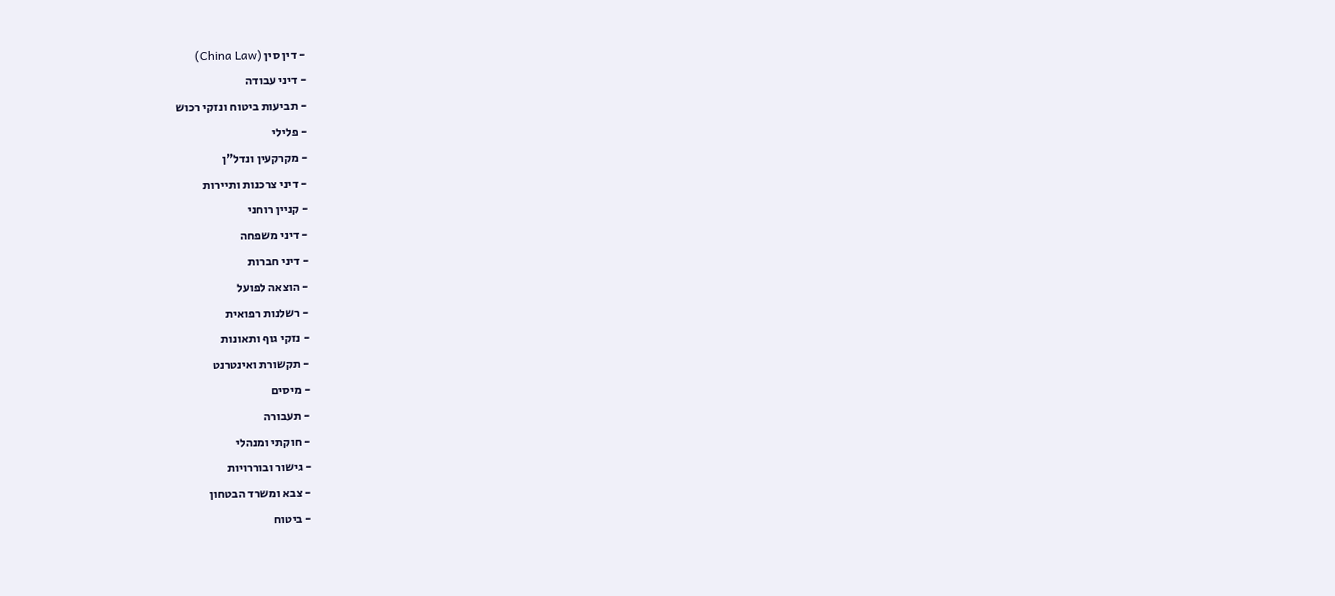- דין סין (China Law)
- דיני עבודה
- תביעות ביטוח ונזקי רכוש
- פלילי
- מקרקעין ונדל"ן
- דיני צרכנות ותיירות
- קניין רוחני
- דיני משפחה
- דיני חברות
- הוצאה לפועל
- רשלנות רפואית
- נזקי גוף ותאונות
- תקשורת ואינטרנט
- מיסים
- תעבורה
- חוקתי ומנהלי
- גישור ובוררויות
- צבא ומשרד הבטחון
- ביטוח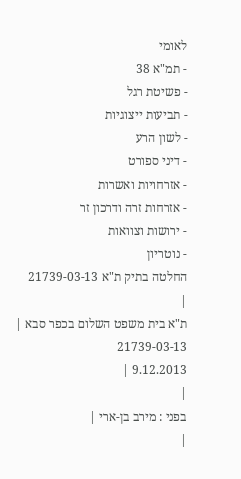לאומי
- תמ"א 38
- פשיטת רגל
- תביעות ייצוגיות
- לשון הרע
- דיני ספורט
- אזרחויות ואשרות
- אזרחות זרה ודרכון זר
- ירושות וצוואות
- נוטריון
החלטה בתיק ת"א 21739-03-13
|
ת"א בית משפט השלום בכפר סבא |
21739-03-13
9.12.2013 |
|
בפני : מירב בן-ארי |
|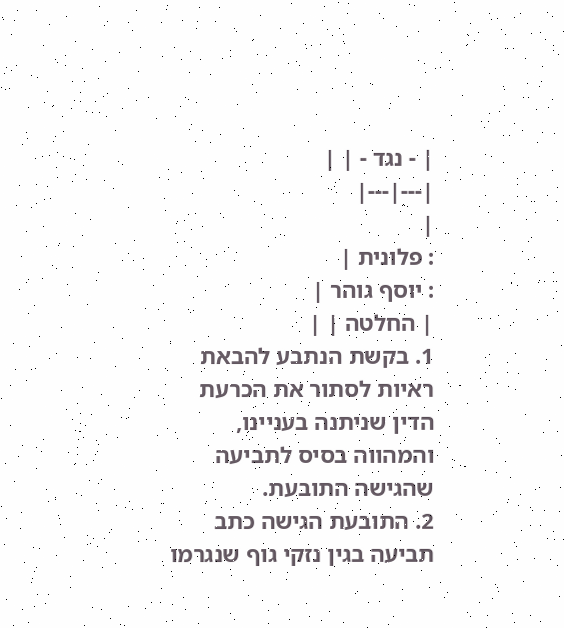| - נגד - | |
|---|---|
|
: פלונית |
: יוסף גוהר |
| החלטה | |
1. בקשת הנתבע להבאת ראיות לסתור את הכרעת הדין שניתנה בעניינו, והמהווה בסיס לתביעה שהגישה התובעת.
2. התובעת הגישה כתב תביעה בגין נזקי גוף שנגרמו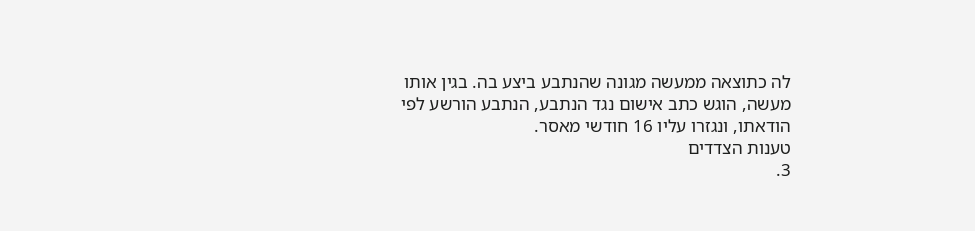לה כתוצאה ממעשה מגונה שהנתבע ביצע בה. בגין אותו מעשה, הוגש כתב אישום נגד הנתבע, הנתבע הורשע לפי הודאתו, ונגזרו עליו 16 חודשי מאסר.
טענות הצדדים
3.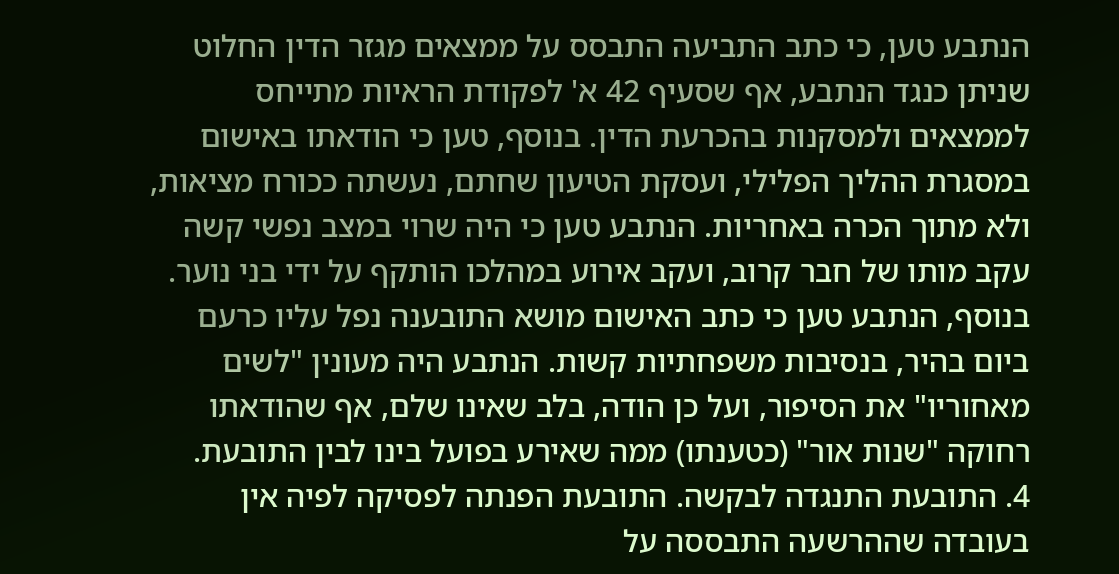הנתבע טען, כי כתב התביעה התבסס על ממצאים מגזר הדין החלוט שניתן כנגד הנתבע, אף שסעיף 42 א' לפקודת הראיות מתייחס לממצאים ולמסקנות בהכרעת הדין. בנוסף, טען כי הודאתו באישום במסגרת ההליך הפלילי, ועסקת הטיעון שחתם, נעשתה ככורח מציאות, ולא מתוך הכרה באחריות. הנתבע טען כי היה שרוי במצב נפשי קשה עקב מותו של חבר קרוב, ועקב אירוע במהלכו הותקף על ידי בני נוער. בנוסף, הנתבע טען כי כתב האישום מושא התובענה נפל עליו כרעם ביום בהיר, בנסיבות משפחתיות קשות. הנתבע היה מעונין "לשים מאחוריו" את הסיפור, ועל כן הודה, בלב שאינו שלם, אף שהודאתו רחוקה "שנות אור" (כטענתו) ממה שאירע בפועל בינו לבין התובעת.
4. התובעת התנגדה לבקשה. התובעת הפנתה לפסיקה לפיה אין בעובדה שההרשעה התבססה על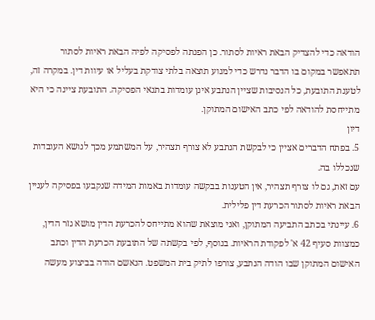הודאה כדי להצדיק הבאת ראיות לסתור. כן הפנתה לפסיקה לפיה הבאת ראיות לסתור תתאפשר במקום בו הדבר נדרש כדי למנוע תוצאה בלתי צודקת בעליל או עיוות דין. במקרה זה, לטענת התובעת, כל הנסיבות שציין הנתבע אינן עומדות בתנאי הפסיקה. התובעת ציינה כי היא מתייחסת להודאה לפי כתב האישום המתוקן.
דיון
5. בפתח הדברים אציין כי לבקשת הנתבע לא צורף תצהיר, על המשתמע מכך לנושא העובדות שנכללו בה.
עם זאת, גם לו צורף תצהיר, אין הטענות בבקשה עומדות באמות המידה שנקבעו בפסיקה לעניין הבאת ראיות לסתור הכרעת דין פלילית.
6. עיינתי בכתב התביעה המתוקן, ואני מוצאת שהוא מתייחס להכרעת הדין מושא גזר הדין, כמצוות סעיף 42 א' לפקודת הראיות. בנוסף, לפי בקשתה של התובעת הכרעת הדין וכתב האישום המתוקן שבו הודה הנתבע, צורפו לתיק בית המשפט. הנאשם הודה בביצוע מעשה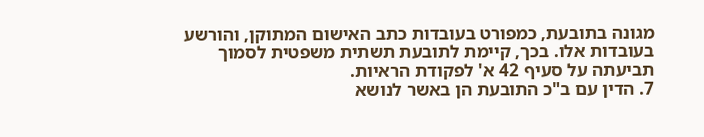מגונה בתובעת, כמפורט בעובדות כתב האישום המתוקן, והורשע בעובדות אלו. בכך, קיימת לתובעת תשתית משפטית לסמוך תביעתה על סעיף 42 א' לפקודת הראיות.
7. הדין עם ב"כ התובעת הן באשר לנושא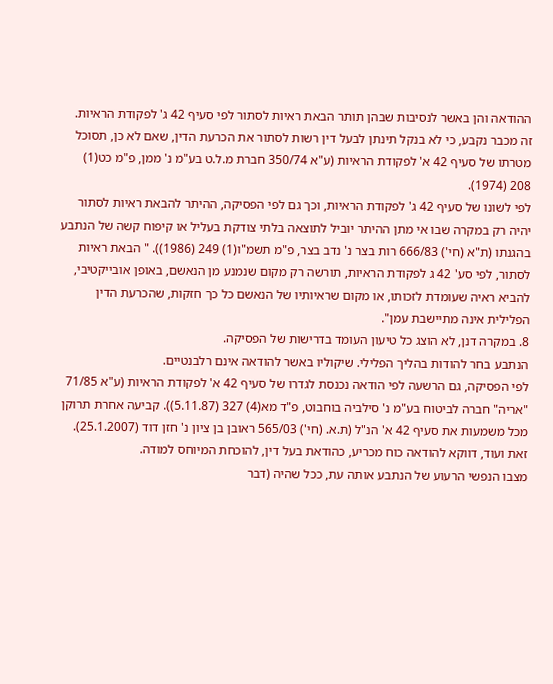ההודאה והן באשר לנסיבות שבהן תותר הבאת ראיות לסתור לפי סעיף 42 ג' לפקודת הראיות.
זה מכבר נקבע, כי לא בנקל תינתן לבעל דין רשות לסתור את הכרעת הדין, שאם לא כן, תסוכל מטרתו של סעיף 42 א' לפקודת הראיות (ע"א 350/74 חברת מ.ל.ט בע"מ נ' ממן, פ"מ כט(1) 208 (1974).
לפי לשונו של סעיף 42 ג' לפקודת הראיות, וכך גם לפי הפסיקה, ההיתר להבאת ראיות לסתור יהיה רק במקרה שבו אי מתן ההיתר יוביל לתוצאה בלתי צודקת בעליל או קיפוח קשה של הנתבע בהגנתו (ת"א (חי') 666/83 רות בצר נ' נדב בצר, פ"מ תשמ"ו(1) 249 (1986)). " הבאת ראיות לסתור, לפי סע' 42 ג לפקודת הראיות, תורשה רק מקום שנמנע מן הנאשם, באופן אובייקטיבי, להביא ראיה שעומדת לזכותו, או מקום שראיותיו של הנאשם כל כך חזקות, שהכרעת הדין הפלילית אינה מתיישבת עמן".
8. במקרה דנן, לא הוצג כל טיעון העומד בדרישות של הפסיקה.
הנתבע בחר להודות בהליך הפלילי. שיקוליו באשר להודאה אינם רלבנטיים.
לפי הפסיקה, גם הרשעה לפי הודאה נכנסת לגדרו של סעיף 42 א' לפקודת הראיות (ע"א 71/85 "אריה" חברה לביטוח בע"מ נ' סילביה בוחבוט, פ"ד מא(4) 327 (5.11.87)). קביעה אחרת תרוקן מכל משמעות את סעיף 42 א' הנ"ל (ת.א. (חי') 565/03 ראובן בן ציון נ' חזן דוד (25.1.2007). זאת ועוד, דווקא להודאה כוח מכריע, כהודאת בעל דין, להוכחת המיוחס למודה.
מצבו הנפשי הרעוע של הנתבע אותה עת, ככל שהיה (דבר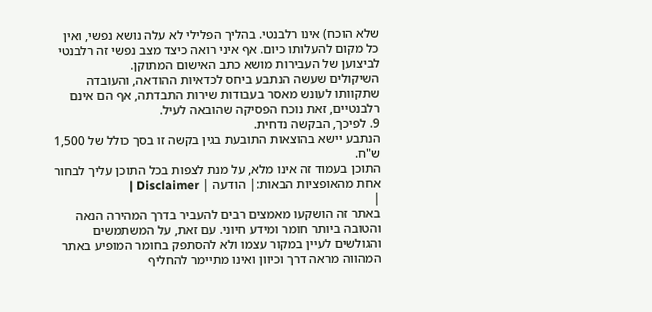שלא הוכח) אינו רלבנטי. בהליך הפלילי לא עלה נושא נפשי, ואין כל מקום להעלותו כיום. אף איני רואה כיצד מצב נפשי זה רלבנטי לביצוען של העבירות מושא כתב האישום המתוקן.
השיקולים שעשה הנתבע ביחס לכדאיות ההודאה, והעובדה שתקוותו לעונש מאסר בעבודות שירות התבדתה, אף הם אינם רלבנטיים, זאת נוכח הפסיקה שהובאה לעיל.
9. לפיכך, הבקשה נדחית.
הנתבע יישא בהוצאות התובעת בגין בקשה זו בסך כולל של 1,500 ש"ח.
התוכן בעמוד זה אינו מלא, על מנת לצפות בכל התוכן עליך לבחור אחת מהאופציות הבאות:| הודעה | Disclaimer |
|
באתר זה הושקעו מאמצים רבים להעביר בדרך המהירה הנאה והטובה ביותר חומר ומידע חיוני. עם זאת, על המשתמשים והגולשים לעיין במקור עצמו ולא להסתפק בחומר המופיע באתר המהווה מראה דרך וכיוון ואינו מתיימר להחליף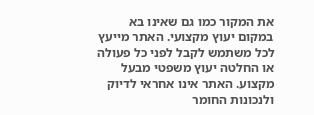את המקור כמו גם שאינו בא במקום יעוץ מקצועי. האתר מייעץ לכל משתמש לקבל לפני כל פעולה או החלטה יעוץ משפטי מבעל מקצוע. האתר אינו אחראי לדיוק ולנכונות החומר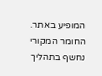המופיע באתר. החומר המקורי נחשף בתהליך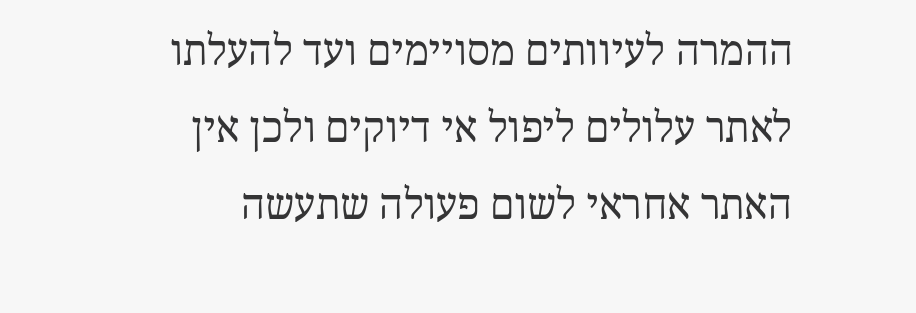ההמרה לעיוותים מסויימים ועד להעלתו לאתר עלולים ליפול אי דיוקים ולכן אין האתר אחראי לשום פעולה שתעשה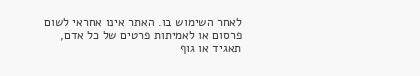לאחר השימוש בו. האתר אינו אחראי לשום פרסום או לאמיתות פרטים של כל אדם, תאגיד או גוף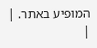המופיע באתר. |
|